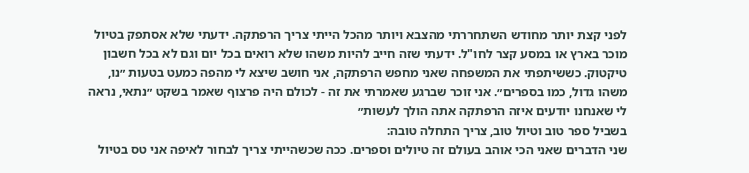לפני קצת יותר מחודש השתחררתי מהצבא ויותר מהכל הייתי צריך הרפתקה. ידעתי שלא אסתפק בטיול מוכר בארץ או במסע קצר לחו"ל. ידעתי שזה חייב להיות משהו שלא רואים בכל יום וגם לא בכל חשבון טיקטוק. כששיתפתי את המשפחה שאני מחפש הרפתקה, אני חושב שיצא לי מהפה כמעט בטעות ״נו, משהו גדול, כמו בספרים״. אני זוכר שברגע שאמרתי את זה - לכולם היה פרצוף שאמר בשקט ״נתאי, נראה לי שאנחנו יודעים איזה הרפתקה אתה הולך לעשות״
בשביל ספר טוב וטיול טוב, צריך התחלה טובה:
שני הדברים שאני הכי אוהב בעולם זה טיולים וספרים. ככה שכשהייתי צריך לבחור לאיפה אני טס בטיול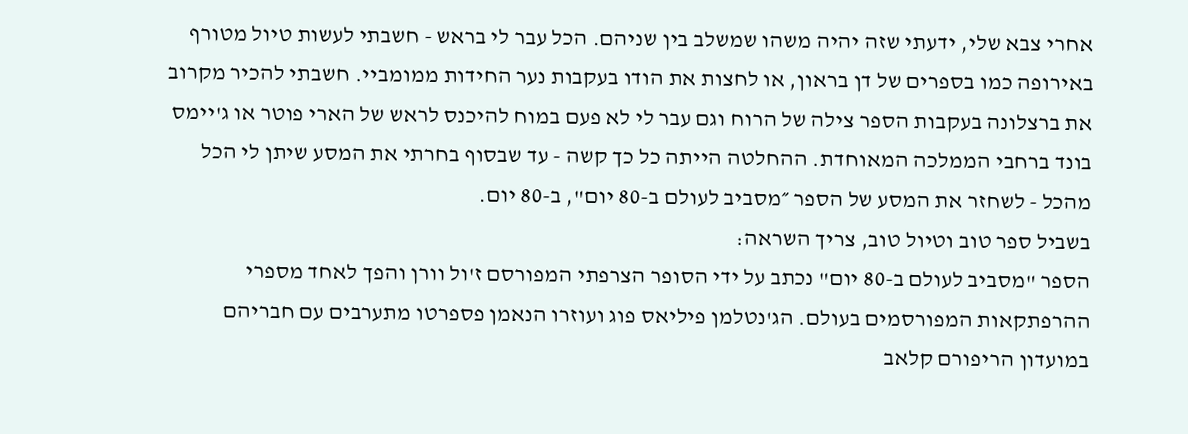אחרי צבא שלי, ידעתי שזה יהיה משהו שמשלב בין שניהם. הכל עבר לי בראש - חשבתי לעשות טיול מטורף באירופה כמו בספרים של דן בראון, או לחצות את הודו בעקבות נער החידות ממומביי. חשבתי להכיר מקרוב את ברצלונה בעקבות הספר צילה של הרוח וגם עבר לי לא פעם במוח להיכנס לראש של הארי פוטר או ג'יימס בונד ברחבי הממלכה המאוחדת. ההחלטה הייתה כל כך קשה - עד שבסוף בחרתי את המסע שיתן לי הכל מהכל - לשחזר את המסע של הספר ״מסביב לעולם ב-80 יום", ב-80 יום.
בשביל ספר טוב וטיול טוב, צריך השראה:
הספר "מסביב לעולם ב-80 יום" נכתב על ידי הסופר הצרפתי המפורסם ז'ול וורן והפך לאחד מספרי ההרפתקאות המפורסמים בעולם. הג'נטלמן פיליאס פוג ועוזרו הנאמן פספרטו מתערבים עם חבריהם במועדון הריפורם קלאב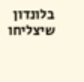בלונדון שיצליחו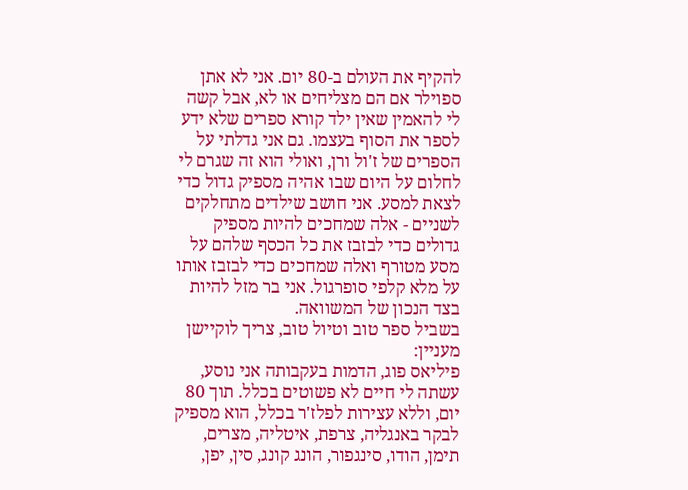להקיף את העולם ב-80 יום. אני לא אתן ספוילר אם הם מצליחים או לא, אבל קשה לי להאמין שאין ילד קורא ספרים שלא ידע לספר את הסוף בעצמו. גם אני גדלתי על הספרים של ז'ול ורן, ואולי הוא זה שגרם לי לחלום על היום שבו אהיה מספיק גדול כדי לצאת למסע. אני חושב שילדים מתחלקים לשניים - אלה שמחכים להיות מספיק גדולים כדי לבזבז את כל הכסף שלהם על מסע מטורף ואלה שמחכים כדי לבזבז אותו על מלא קלפי סופרגול. אני בר מזל להיות בצד הנכון של המשוואה.
בשביל ספר טוב וטיול טוב, צריך לוקיישן מעניין:
פיליאס פוג, הדמות בעקבותה אני נוסע, עשתה לי חיים לא פשוטים בכלל. תוך 80 יום, וללא עצירות לפלז'ר בכלל, הוא מספיק לבקר באנגליה, צרפת, איטליה, מצרים, תימן, הודו, סינגפור, הונג קונג, סין, יפן,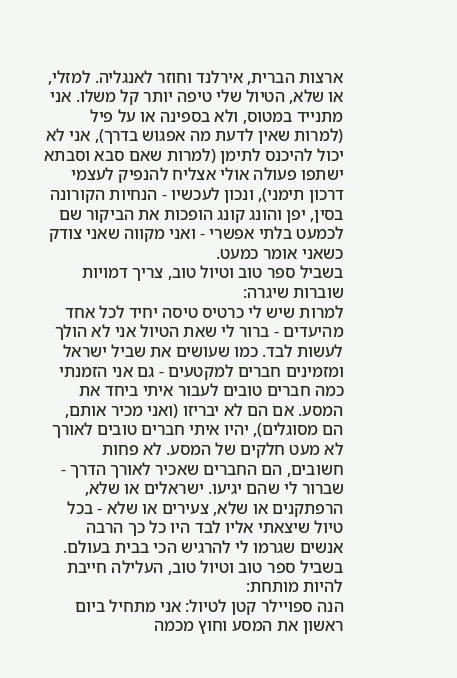ארצות הברית, אירלנד וחוזר לאנגליה. למזלי, או שלא, הטיול שלי טיפה יותר קל משלו. אני מתנייד במטוס, ולא בספינה או על פיל (למרות שאין לדעת מה אפגוש בדרך), אני לא יכול להיכנס לתימן (למרות שאם סבא וסבתא ישתפו פעולה אולי אצליח להנפיק לעצמי דרכון תימני), ונכון לעכשיו - הנחיות הקורונה בסין, יפן והונג קונג הופכות את הביקור שם לכמעט בלתי אפשרי - ואני מקווה שאני צודק כשאני אומר כמעט.
בשביל ספר טוב וטיול טוב, צריך דמויות שוברות שיגרה:
למרות שיש לי כרטיס טיסה יחיד לכל אחד מהיעדים - ברור לי שאת הטיול אני לא הולך לעשות לבד. כמו שעושים את שביל ישראל ומזמינים חברים למקטעים - גם אני הזמנתי כמה חברים טובים לעבור איתי ביחד את המסע. אם הם לא יבריזו (ואני מכיר אותם, הם מסוגלים), יהיו איתי חברים טובים לאורך לא מעט חלקים של המסע. לא פחות חשובים, הם החברים שאכיר לאורך הדרך - שברור לי שהם יגיעו. ישראלים או שלא, הרפתקנים או שלא, צעירים או שלא - בכל טיול שיצאתי אליו לבד היו כל כך הרבה אנשים שגרמו לי להרגיש הכי בבית בעולם.
בשביל ספר טוב וטיול טוב, העלילה חייבת להיות מותחת:
הנה ספויילר קטן לטיול: אני מתחיל ביום ראשון את המסע וחוץ מכמה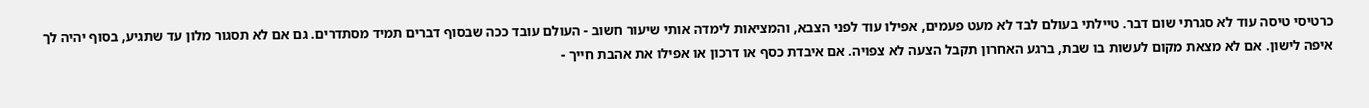כרטיסי טיסה עוד לא סגרתי שום דבר. טיילתי בעולם לבד לא מעט פעמים, אפילו עוד לפני הצבא, והמציאות לימדה אותי שיעור חשוב - העולם עובד ככה שבסוף דברים תמיד מסתדרים. גם אם לא תסגור מלון עד שתגיע, בסוף יהיה לך איפה לישון. אם לא מצאת מקום לעשות בו שבת, ברגע האחרון תקבל הצעה לא צפויה. אם איבדת כסף או דרכון או אפילו את אהבת חייך -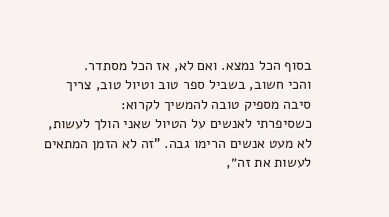בסוף הכל נמצא. ואם לא, אז הכל מסתדר.
והכי חשוב, בשביל ספר טוב וטיול טוב, צריך סיבה מספיק טובה להמשיך לקרוא:
כשסיפרתי לאנשים על הטיול שאני הולך לעשות, לא מעט אנשים הרימו גבה. "זה לא הזמן המתאים לעשות את זה״,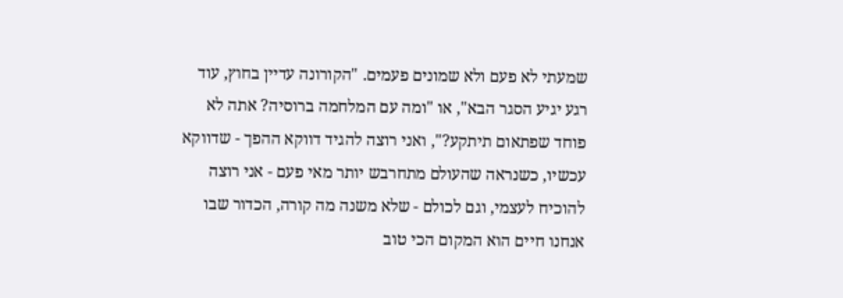שמעתי לא פעם ולא שמונים פעמים. "הקורונה עדיין בחוץ, עוד רגע יגיע הסגר הבא", או "ומה עם המלחמה ברוסיה? אתה לא פוחד שפתאום תיתקע?", ואני רוצה להגיד דווקא ההפך - שדווקא עכשיו, כשנראה שהעולם מתחרבש יותר מאי פעם - אני רוצה להוכיח לעצמי, וגם לכולם - שלא משנה מה קורה, הכדור שבו אנחנו חיים הוא המקום הכי טוב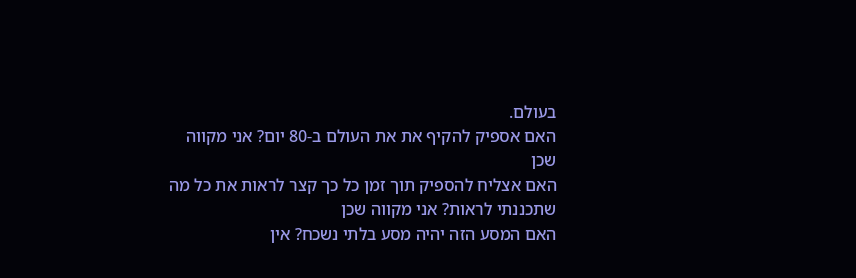בעולם.
האם אספיק להקיף את את העולם ב-80 יום? אני מקווה שכן
האם אצליח להספיק תוך זמן כל כך קצר לראות את כל מה שתכננתי לראות? אני מקווה שכן
האם המסע הזה יהיה מסע בלתי נשכח? אין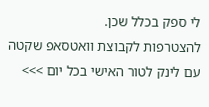לי ספק בכלל שכן.
להצטרפות לקבוצת וואטסאפ שקטה עם לינק לטור האישי בכל יום >>>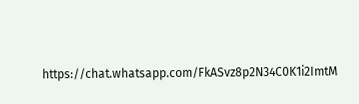https://chat.whatsapp.com/FkASvz8p2N34C0K1i2ImtM